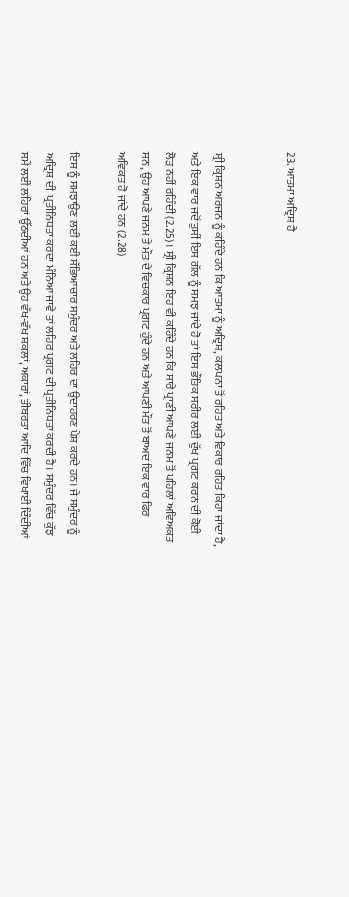23. ਆਤਮਾ ਅਦ੍ਰਿਸ਼ ਹੈ


ਸ੍ਰੀ ਕ੍ਰਿਸ਼ਨ ਅਰਜਨ ਨੂੰ ਕਹਿੰਦੇ ਹਨ ਕਿ ਆਤਮਾ ਨੂੰ ਅਦ੍ਰਿਸ਼, ਕਲਪਨਾ ਤੋਂ ਰਹਿਤ ਅਤੇ ਵਿਕਾਰ ਰਹਿਤ ਕਿਹਾ ਜਾਂਦਾ ਹੈ, ਅਤੇ ਇਕ ਵਾਰ ਜਦੋਂ ਤੁਸੀਂ ਇਸ ਗੱਲ ਨੂੰ ਸਮਝ ਜਾਂਦੇ ਹੋ ਤਾਂ ਇਸ ਭੌਤਿਕ ਸਰੀਰ ਲਈ ਦੁੱਖ ਪ੍ਰਗਟ ਕਰਨ ਦੀ ਕੋਈ ਲੋੜ ਨਹੀਂ ਰਹਿੰਦੀ (2.25)। ਸ੍ਰੀ ਕ੍ਰਿਸ਼ਨ ਇਹ ਵੀ ਕਹਿੰਦੇ ਹਨ ਕਿ ਸਾਰੇ ਪ੍ਰਾਣੀ ਆਪਣੇ ਜਨਮ ਤੋਂ ਪਹਿਲਾਂ ਅਵਿਅਕਤ ਸਨ, ਉਹ ਆਪਣੇ ਜਨਮ ਤੇ ਮੌਤ ਦੇ ਵਿਚਕਾਰ ਪ੍ਰਗਟ ਹੁੰਦੇ ਹਨ ਅਤੇ ਆਪਣੀ ਮੌਤ ਤੋਂ ਬਾਅਦ ਇਕ ਵਾਰ ਫਿਰ ਅਵਿਕਤ ਹੋ ਜਾਂਦੇ ਹਨ (2.28)

ਇਸ ਨੂੰ ਸਮਝਾਉਣ ਲਈ ਕਈ ਸੱਭਿਆਚਾਰ ਸਮੁੰਦਰ ਅਤੇ ਲਹਿਰ ਦਾ ਉਦਾਹਰਣ ਪੇਸ਼ ਕਰਦੇ ਹਨ। ਜੇ ਸਮੁੰਦਰ ਨੂੰ ਅਦ੍ਰਿਸ਼ ਦੀ  ਪ੍ਰਤੀਨਿਧਤਾ ਕਰਦਾ ਮੰਨਿਆ ਜਾਵੇ ਤਾਂ ਲਹਿਰ ਪ੍ਰਗਟ ਦੀ ਪ੍ਰਤੀਨਿਧਤਾ ਕਰਦੀ ਹੈ। ਸਮੁੰਦਰ ਵਿੱਚ ਕੁੱਝ ਸਮੇਂ ਲਈ ਲਹਿਰਾਂ ਉੱਠਦੀਆਂ ਹਨ ਅਤੇ ਉਹ ਵੱਖ-ਵੱਖ ਸ਼ਕਲਾਂ, ਅਕਾਰਾਂ, ਤੀਬਰਤਾ ਆਦਿ ਵਿੱਚ ਵਿਖਾਈ ਦਿੰਦੀਆਂ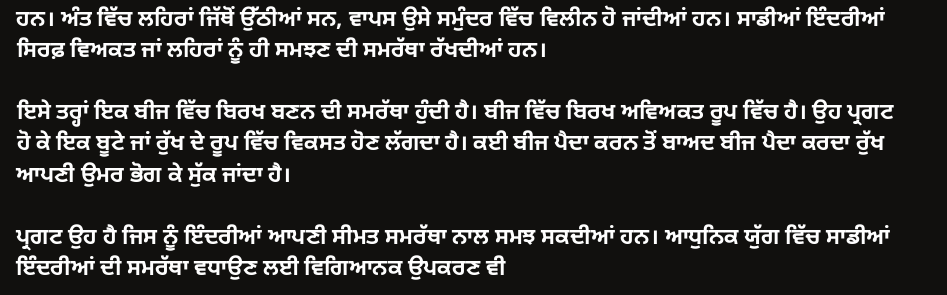ਹਨ। ਅੰਤ ਵਿੱਚ ਲਹਿਰਾਂ ਜਿੱਥੋਂ ਉੱਠੀਆਂ ਸਨ, ਵਾਪਸ ਉਸੇ ਸਮੁੰਦਰ ਵਿੱਚ ਵਿਲੀਨ ਹੋ ਜਾਂਦੀਆਂ ਹਨ। ਸਾਡੀਆਂ ਇੰਦਰੀਆਂ ਸਿਰਫ਼ ਵਿਅਕਤ ਜਾਂ ਲਹਿਰਾਂ ਨੂੰ ਹੀ ਸਮਝਣ ਦੀ ਸਮਰੱਥਾ ਰੱਖਦੀਆਂ ਹਨ।

ਇਸੇ ਤਰ੍ਹਾਂ ਇਕ ਬੀਜ ਵਿੱਚ ਬਿਰਖ ਬਣਨ ਦੀ ਸਮਰੱਥਾ ਹੁੰਦੀ ਹੈ। ਬੀਜ ਵਿੱਚ ਬਿਰਖ ਅਵਿਅਕਤ ਰੂਪ ਵਿੱਚ ਹੈ। ਉਹ ਪ੍ਰਗਟ ਹੋ ਕੇ ਇਕ ਬੂਟੇ ਜਾਂ ਰੁੱਖ ਦੇ ਰੂਪ ਵਿੱਚ ਵਿਕਸਤ ਹੋਣ ਲੱਗਦਾ ਹੈ। ਕਈ ਬੀਜ ਪੈਦਾ ਕਰਨ ਤੋਂ ਬਾਅਦ ਬੀਜ ਪੈਦਾ ਕਰਦਾ ਰੁੱਖ ਆਪਣੀ ਉਮਰ ਭੋਗ ਕੇ ਸੁੱਕ ਜਾਂਦਾ ਹੈ।

ਪ੍ਰਗਟ ਉਹ ਹੈ ਜਿਸ ਨੂੰ ਇੰਦਰੀਆਂ ਆਪਣੀ ਸੀਮਤ ਸਮਰੱਥਾ ਨਾਲ ਸਮਝ ਸਕਦੀਆਂ ਹਨ। ਆਧੁਨਿਕ ਯੁੱਗ ਵਿੱਚ ਸਾਡੀਆਂ ਇੰਦਰੀਆਂ ਦੀ ਸਮਰੱਥਾ ਵਧਾਉਣ ਲਈ ਵਿਗਿਆਨਕ ਉਪਕਰਣ ਵੀ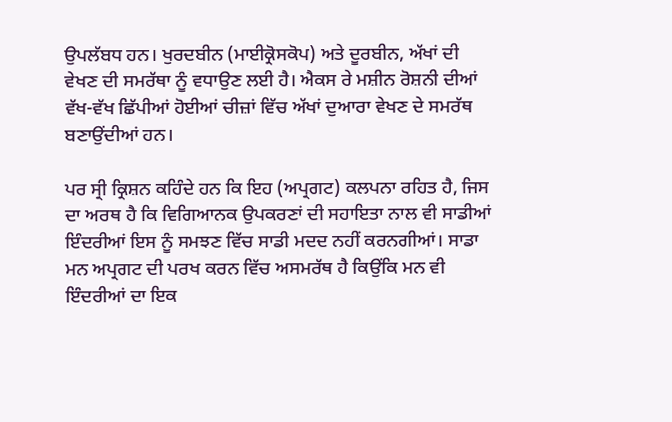ਉਪਲੱਬਧ ਹਨ। ਖੁਰਦਬੀਨ (ਮਾਈਕ੍ਰੋਸਕੋਪ) ਅਤੇ ਦੂਰਬੀਨ, ਅੱਖਾਂ ਦੀ ਵੇਖਣ ਦੀ ਸਮਰੱਥਾ ਨੂੰ ਵਧਾਉਣ ਲਈ ਹੈ। ਐਕਸ ਰੇ ਮਸ਼ੀਨ ਰੋਸ਼ਨੀ ਦੀਆਂ ਵੱਖ-ਵੱਖ ਛਿੱਪੀਆਂ ਹੋਈਆਂ ਚੀਜ਼ਾਂ ਵਿੱਚ ਅੱਖਾਂ ਦੁਆਰਾ ਵੇਖਣ ਦੇ ਸਮਰੱਥ ਬਣਾਉਂਦੀਆਂ ਹਨ।

ਪਰ ਸ੍ਰੀ ਕ੍ਰਿਸ਼ਨ ਕਹਿੰਦੇ ਹਨ ਕਿ ਇਹ (ਅਪ੍ਰਗਟ) ਕਲਪਨਾ ਰਹਿਤ ਹੈ, ਜਿਸ ਦਾ ਅਰਥ ਹੈ ਕਿ ਵਿਗਿਆਨਕ ਉਪਕਰਣਾਂ ਦੀ ਸਹਾਇਤਾ ਨਾਲ ਵੀ ਸਾਡੀਆਂ ਇੰਦਰੀਆਂ ਇਸ ਨੂੰ ਸਮਝਣ ਵਿੱਚ ਸਾਡੀ ਮਦਦ ਨਹੀਂ ਕਰਨਗੀਆਂ। ਸਾਡਾ ਮਨ ਅਪ੍ਰਗਟ ਦੀ ਪਰਖ ਕਰਨ ਵਿੱਚ ਅਸਮਰੱਥ ਹੈ ਕਿਉਂਕਿ ਮਨ ਵੀ ਇੰਦਰੀਆਂ ਦਾ ਇਕ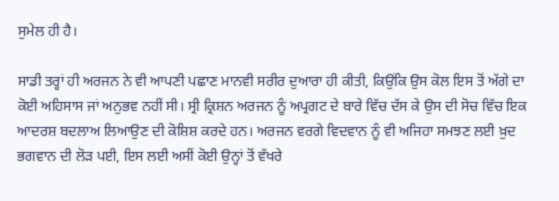ਸੁਮੇਲ ਹੀ ਹੈ।

ਸਾਡੀ ਤਰ੍ਹਾਂ ਹੀ ਅਰਜਨ ਨੇ ਵੀ ਆਪਣੀ ਪਛਾਣ ਮਾਨਵੀ ਸਰੀਰ ਦੁਆਰਾ ਹੀ ਕੀਤੀ, ਕਿਉਂਕਿ ਉਸ ਕੋਲ ਇਸ ਤੋਂ ਅੱਗੇ ਦਾ ਕੋਈ ਅਹਿਸਾਸ ਜਾਂ ਅਨੁਭਵ ਨਹੀਂ ਸੀ। ਸ੍ਰੀ ਕ੍ਰਿਸ਼ਨ ਅਰਜਨ ਨੂੰ ਅਪ੍ਰਗਟ ਦੇ ਬਾਰੇ ਵਿੱਚ ਦੱਸ ਕੇ ਉਸ ਦੀ ਸੋਚ ਵਿੱਚ ਇਕ ਆਦਰਸ਼ ਬਦਲਾਅ ਲਿਆਉਣ ਦੀ ਕੋਸ਼ਿਸ਼ ਕਰਦੇ ਹਨ। ਅਰਜਨ ਵਰਗੇ ਵਿਦਵਾਨ ਨੂੰ ਵੀ ਅਜਿਹਾ ਸਮਝਣ ਲਈ ਖ਼ੁਦ ਭਗਵਾਨ ਦੀ ਲੋੜ ਪਈ, ਇਸ ਲਈ ਅਸੀਂ ਕੋਈ ਉਨ੍ਹਾਂ ਤੋਂ ਵੱਖਰੇ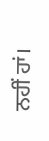ਨਹੀਂ ਹਾਂ।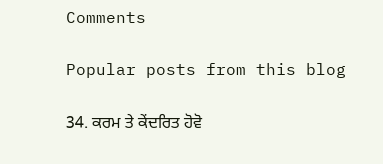Comments

Popular posts from this blog

34. ਕਰਮ ਤੇ ਕੇਂਦਰਿਤ ਹੋਵੋ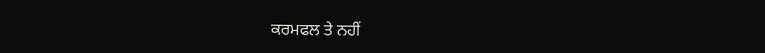ਕਰਮਫਲ ਤੇ ਨਹੀਂ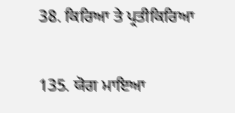38. ਕਿਰਿਆ ਤੇ ਪ੍ਰਤੀਕਿਰਿਆ

135. ਯੋਗ ਮਾਇਆ